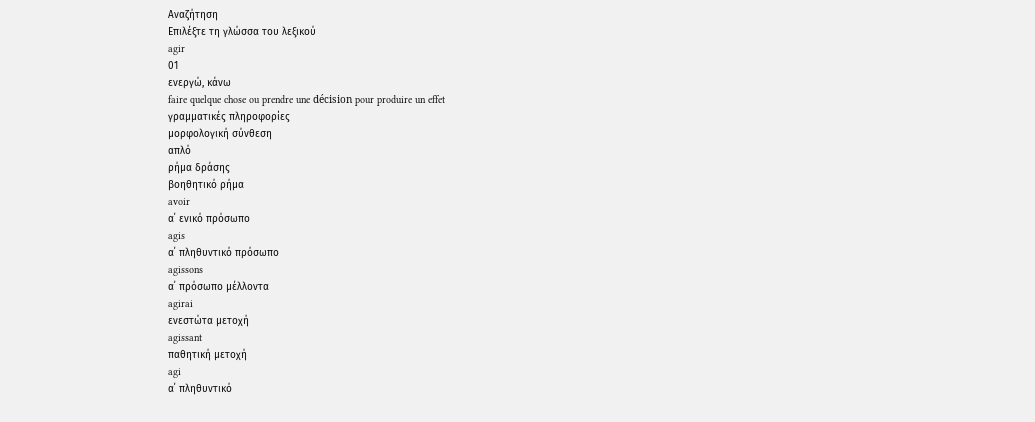Αναζήτηση
Επιλέξτε τη γλώσσα του λεξικού
agir
01
ενεργώ, κάνω
faire quelque chose ou prendre une décision pour produire un effet
γραμματικές πληροφορίες
μορφολογική σύνθεση
απλό
ρήμα δράσης
βοηθητικό ρήμα
avoir
α΄ ενικό πρόσωπο
agis
α΄ πληθυντικό πρόσωπο
agissons
α΄ πρόσωπο μέλλοντα
agirai
ενεστώτα μετοχή
agissant
παθητική μετοχή
agi
α΄ πληθυντικό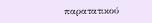παρατατικού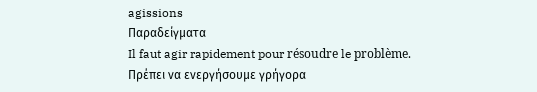agissions
Παραδείγματα
Il faut agir rapidement pour résoudre le problème.
Πρέπει να ενεργήσουμε γρήγορα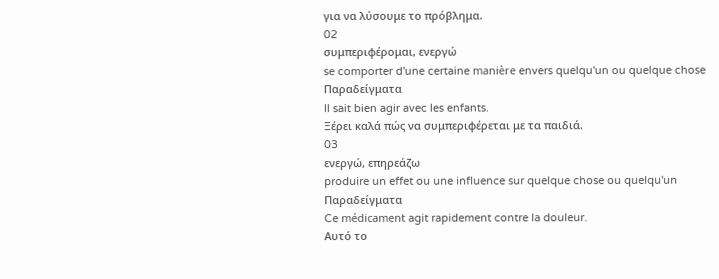για να λύσουμε το πρόβλημα.
02
συμπεριφέρομαι, ενεργώ
se comporter d'une certaine manière envers quelqu'un ou quelque chose
Παραδείγματα
Il sait bien agir avec les enfants.
Ξέρει καλά πώς να συμπεριφέρεται με τα παιδιά.
03
ενεργώ, επηρεάζω
produire un effet ou une influence sur quelque chose ou quelqu'un
Παραδείγματα
Ce médicament agit rapidement contre la douleur.
Αυτό το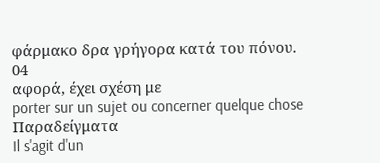φάρμακο δρα γρήγορα κατά του πόνου.
04
αφορά, έχει σχέση με
porter sur un sujet ou concerner quelque chose
Παραδείγματα
Il s'agit d'un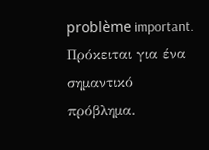problème important.
Πρόκειται για ένα σημαντικό πρόβλημα.